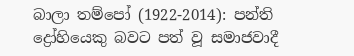බාලා තම්පෝ (1922-2014): පන්ති ද්‍රෝහියෙකු බවට පත් වූ සමාජවාදී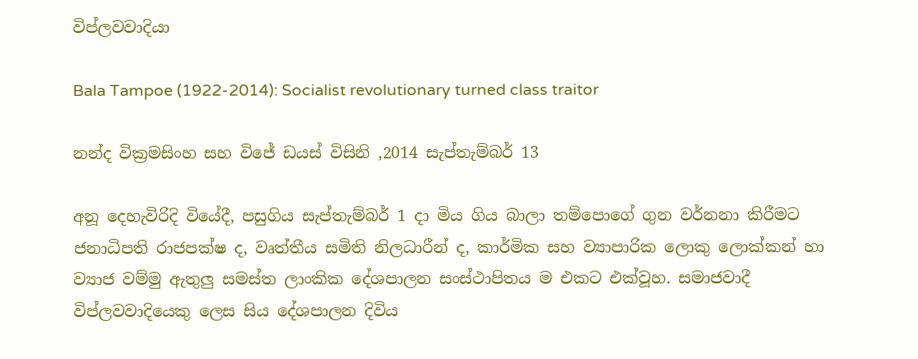විප්ලවවාදියා

Bala Tampoe (1922-2014): Socialist revolutionary turned class traitor

නන්ද වික්‍රමසිංහ සහ විජේ ඩයස් විසිනි ,2014 සැප්තැම්බර් 13

අනූ දෙහැවිරිදි වියේදී, පසුගිය සැප්තැම්බර් 1 දා මිය ගිය බාලා තම්පොගේ ගුන වර්නනා කිරීමට ජනාධිපති රාජපක්ෂ ද, වෘත්තීය සමිති නිලධාරීන් ද, කාර්මික සහ ව්‍යාපාරික ලොකු ලොක්කන් හා ව්‍යාජ වම්මු ඇතුලු සමස්ත ලාංකික දේශපාලන සංස්ථාපිතය ම එකට එක්වූහ. සමාජවාදී විප්ලවවාදියෙකු ලෙස සිය දේශපාලන දිවිය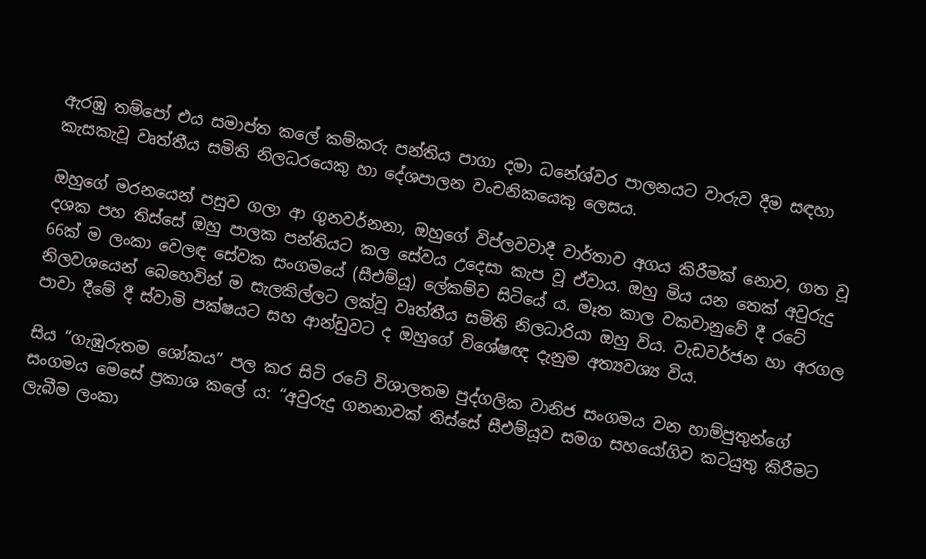ඇරඹු තම්පෝ එය සමාප්ත කලේ කම්කරු පන්තිය පාගා දමා ධනේශ්වර පාලනයට වාරුව දීම සඳහා කැසකැවූ වෘත්තීය සමිති නිලධරයෙකු හා දේශපාලන වංචනිකයෙකු ලෙසය.

ඔහුගේ මරනයෙන් පසුව ගලා ආ ගුනවර්නනා, ඔහුගේ විප්ලවවාදී වාර්තාව අගය කිරීමක් නොව, ගත වූ දශක පහ තිස්සේ ඔහු පාලක පන්තියට කල සේවය උදෙසා කැප වූ ඒවාය. ඔහු මිය යන තෙක් අවුරුදු 66ක් ම ලංකා වෙලඳ සේවක සංගමයේ (සීඑම්යූ) ලේකම්ව සිටියේ ය. මෑත කාල වකවානුවේ දී රටේ නිලවශයෙන් බෙහෙවින් ම සැලකිල්ලට ලක්වූ වෘත්තීය සමිති නිලධාරියා ඔහු විය. වැඩවර්ජන හා අරගල පාවා දීමේ දී ස්වාමි පක්ෂයට සහ ආන්ඩුවට ද ඔහුගේ විශේෂඥ දැනුම අත්‍යවශ්‍ය විය.

සිය “ගැඹුරුතම ශෝකය” පල කර සිටි රටේ විශාලතම පුද්ගලික වානිජ සංගමය වන හාම්පුතුන්ගේ සංගමය මෙසේ ප්‍රකාශ කලේ ය: “අවුරුදු ගනනාවක් තිස්සේ සීඑම්යූව සමග සහයෝගිව කටයුතු කිරීමට ලැබීම ලංකා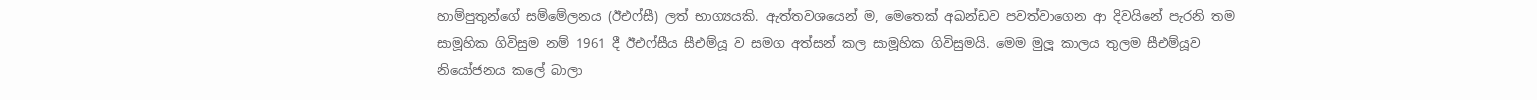හාම්පුතුන්ගේ සම්මේලනය (ඊඑෆ්සී) ලත් භාග්‍යයකි. ඇත්තවශයෙන් ම, මෙතෙක් අඛන්ඩව පවත්වාගෙන ආ දිවයිනේ පැරනි තම සාමූහික ගිවිසුම නම් 1961 දී ඊඑෆ්සීය සීඑම්යූ ව සමග අත්සන් කල සාමූහික ගිවිසුමයි. මෙම මුලූ කාලය තුලම සීඑම්යූව නියෝජනය කලේ බාලා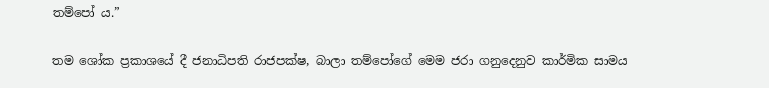තම්පෝ ය.”

තම ශෝක ප්‍රකාශයේ දී ජනාධිපති රාජපක්ෂ, බාලා තම්පෝගේ මෙම ජරා ගනුදෙනුව කාර්මික සාමය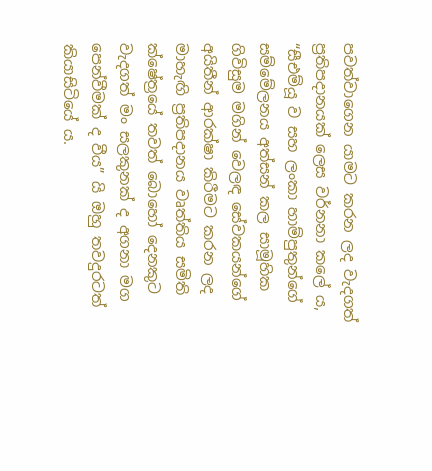පවත්වාගෙන යාමට කරන ලද වැදගත් ප්‍රතිපදානයක් ලෙස වර්නනා කලේ ය, “සීඑම්යූ ව සහ ලංකා හාම්පුතුන්ගේ සම්මේලනය අත්සන් කල සාමූහික ගිවිසුම මගින් වෙලඳ සේවකයන්ගේ අයිතීන් ආරක්ෂා කිරීමට කරන ලද මාහැඟි ප්‍රතිපදානය වෘත්තිය සමිති ක්ෂේත්‍රයේ තවත් බොහෝ දෙනකුට වැදගත් මං සලකුනක් ද අගනා මග පෙන්වීමක් ද වීය” යි ඔහු තවදුරටත් කියාසිටියේ ය.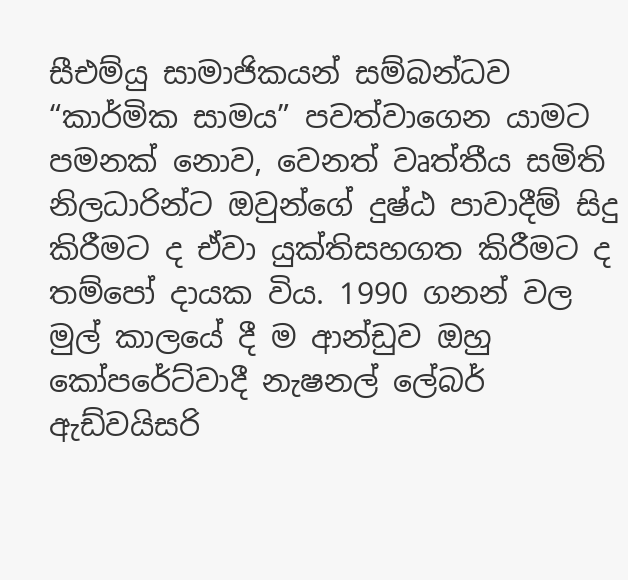සීඑම්යු සාමාජිකයන් සම්බන්ධව “කාර්මික සාමය” පවත්වාගෙන යාමට පමනක් නොව, වෙනත් වෘත්තීය සමිති නිලධාරින්ට ඔවුන්ගේ දුෂ්ඨ පාවාදීම් සිදු කිරීමට ද ඒවා යුක්තිසහගත කිරීමට ද තම්පෝ දායක විය. 1990 ගනන් වල මුල් කාලයේ දී ම ආන්ඩුව ඔහු කෝපරේට්වාදී නැෂනල් ලේබර් ඇඩ්වයිසරි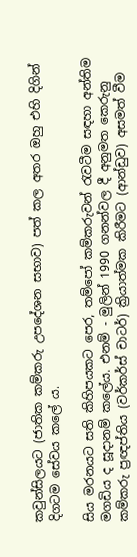කවුන්සිලයට (ජාතික කම්කරු උපදේශන සභාව) පත් කල අතර ඔහු එහි දිගින් දිගටම සේවය කලේ ය.

සිය මරනයට සති කිහිපයකට පෙර, තම්පෝ කම්කරුවන් රැවටීම සඳහා අන්තිම මගඩිය ද සූදානම් කලේය. එනම් - මුලින් 1990 ගනන්වල දී අනුමත කෙරුනු කම්කරු ප්‍රඥප්තිය (වර්කර්ස් චාටර්) ක්‍රියාත්මක කිරීමට (ආන්ඩුව) අසමත් වීම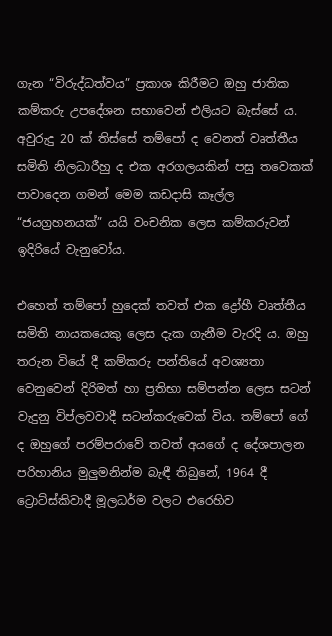ගැන “විරුද්ධත්වය” ප්‍රකාශ කිරීමට ඔහු ජාතික කම්කරු උපදේශන සභාවෙන් එලියට බැස්සේ ය. අවුරුදු 20 ක් තිස්සේ තම්පෝ ද වෙනත් වෘත්තීය සමිති නිලධාරීහු ද එක අරගලයකින් පසු තවෙකක් පාවාදෙන ගමන් මෙම කඩදාසි කෑල්ල “ජයග්‍රහනයක්” යයි වංචනික ලෙස කම්කරුවන් ඉදිරියේ වැනුවෝය.

එහෙත් තම්පෝ හුදෙක් තවත් එක ද්‍රෝහී වෘත්තීය සමිති නායකයෙකු ලෙස දැක ගැනීම වැරදි ය. ඔහු තරුන වියේ දී කම්කරු පන්තියේ අවශ්‍යතා වෙනුවෙන් දිරිමත් හා ප්‍රතිභා සම්පන්න ලෙස සටන් වැදුනු විප්ලවවාදී සටන්කරුවෙක් විය. තම්පෝ ගේ ද ඔහුගේ පරම්පරාවේ තවත් අයගේ ද දේශපාලන පරිහානිය මුලුමනින්ම බැඳී තිබුනේ, 1964 දී ට්‍රොට්ස්කිවාදී මූලධර්ම වලට එරෙහිව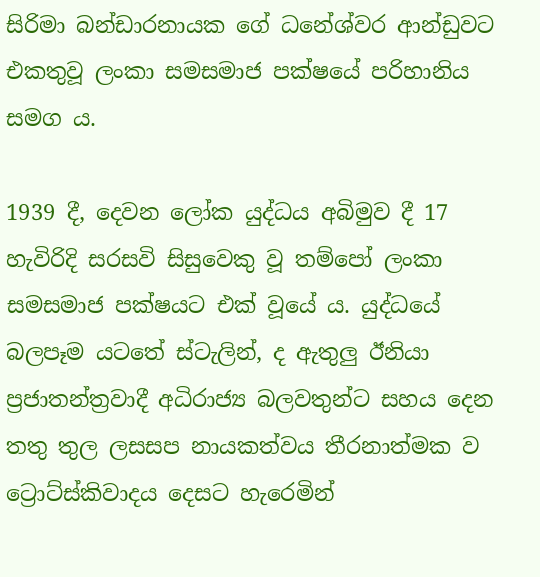සිරිමා බන්ඩාරනායක ගේ ධනේශ්වර ආන්ඩුවට එකතුවූ ලංකා සමසමාජ පක්ෂයේ පරිහානිය සමග ය.

1939 දී, දෙවන ලෝක යුද්ධය අබිමුව දී 17 හැවිරිදි සරසවි සිසුවෙකු වූ තම්පෝ ලංකා සමසමාජ පක්ෂයට එක් වූයේ ය. යුද්ධයේ බලපෑම යටතේ ස්ටැලින්, ද ඇතුලු ඊනියා ප්‍රජාතන්ත්‍රවාදී අධිරාජ්‍ය බලවතුන්ට සහය දෙන තතු තුල ලසසප නායකත්වය තීරනාත්මක ව ට්‍රොට්ස්කිවාදය දෙසට හැරෙමින්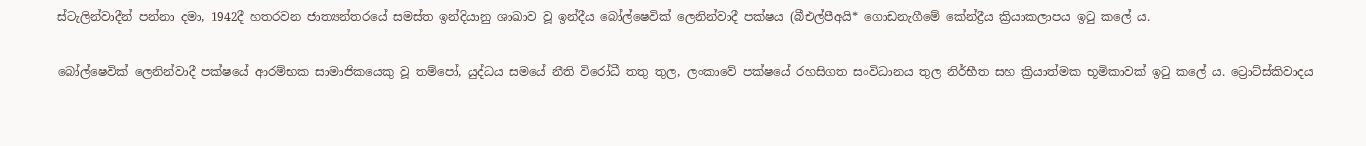ස්ටැලින්වාදීන් පන්නා දමා, 1942දී හතරවන ජාත්‍යන්තරයේ සමස්ත ඉන්දියානු ශාඛාව වූ ඉන්දීය බෝල්ෂෙවික් ලෙනින්වාදී පක්ෂය (බීඑල්පීඅයි* ගොඩනැගීමේ කේන්ද්‍රීය ක්‍රියාකලාපය ඉටු කලේ ය.

බෝල්ෂෙවික් ලෙනින්වාදී පක්ෂයේ ආරම්භක සාමාජිකයෙකු වූ තම්පෝ, යුද්ධය සමයේ නීති විරෝධී තතු තුල, ලංකාවේ පක්ෂයේ රහසිගත සංවිධානය තුල නිර්භීත සහ ක්‍රියාත්මක භූමිකාවක් ඉටු කලේ ය. ට්‍රොට්ස්කිවාදය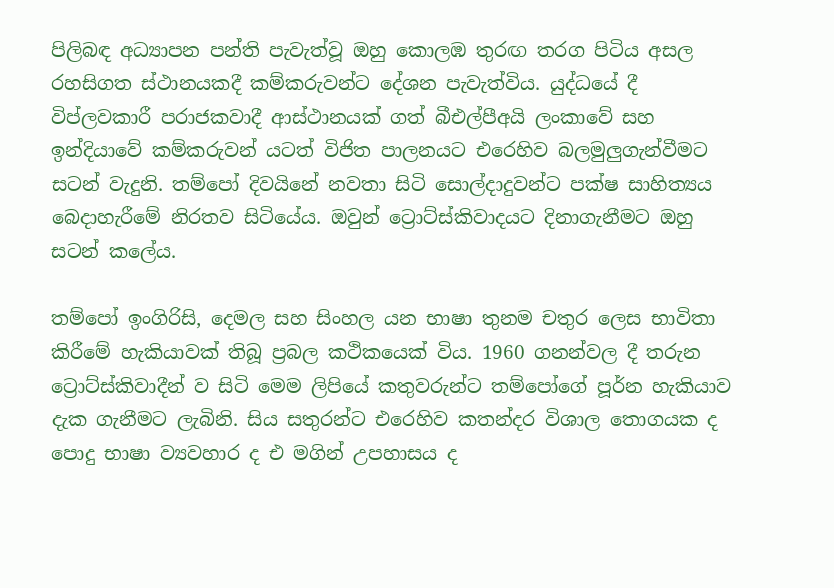පිලිබඳ අධ්‍යාපන පන්ති පැවැත්වූ ඔහු කොලඹ තුරඟ තරග පිටිය අසල රහසිගත ස්ථානයකදී කම්කරුවන්ට දේශන පැවැත්විය. යුද්ධයේ දී විප්ලවකාරී පරාජකවාදී ආස්ථානයක් ගත් බීඑල්පීඅයි ලංකාවේ සහ ඉන්දියාවේ කම්කරුවන් යටත් විජිත පාලනයට එරෙහිව බලමුලුගැන්වීමට සටන් වැදුනි. තම්පෝ දිවයිනේ නවතා සිටි සොල්දාදුවන්ට පක්ෂ සාහිත්‍යය බෙදාහැරීමේ නිරතව සිටියේය. ඔවුන් ට්‍රොට්ස්කිවාදයට දිනාගැනීමට ඔහු සටන් කලේය.

තම්පෝ ඉංගිරිසි, දෙමල සහ සිංහල යන භාෂා තුනම චතුර ලෙස භාවිතා කිරීමේ හැකියාවක් තිබූ ප්‍රබල කථිකයෙක් විය. 1960 ගනන්වල දී තරුන ට්‍රොට්ස්කිවාදීන් ව සිටි මෙම ලිපියේ කතුවරුන්ට තම්පෝගේ පූර්න හැකියාව දැක ගැනීමට ලැබිනි. සිය සතුරන්ට එරෙහිව කතන්දර විශාල තොගයක ද පොදු භාෂා ව්‍යවහාර ද එ මගින් උපහාසය ද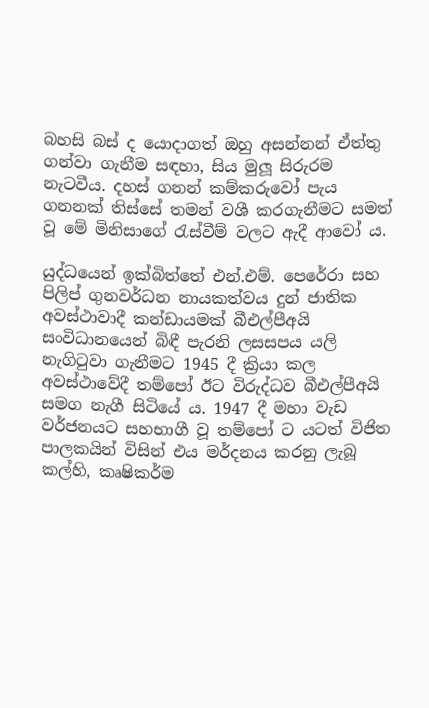බහසි බස් ද යොදාගත් ඔහු අසන්නන් ඒත්තු ගන්වා ගැනීම සඳහා, සිය මුලූ සිරුරම නැටවීය. දහස් ගනන් කම්කරුවෝ පැය ගනනක් තිස්සේ තමන් වශී කරගැනීමට සමත් වූ මේ මිනිසාගේ රැස්වීම් වලට ඇදී ආවෝ ය.

යුද්ධයෙන් ඉක්බිත්තේ එන්.එම්. පෙරේරා සහ පිලිප් ගුනවර්ධන නායකත්වය දුන් ජාතික අවස්ථාවාදී කන්ඩායමක් බීඑල්පීඅයි සංවිධානයෙන් බිඳී පැරනි ලසසපය යලි නැගිටුවා ගැනීමට 1945 දී ක්‍රියා කල අවස්ථාවේදී තම්පෝ ඊට විරුද්ධව බීඑල්පීඅයි සමග නැගී සිටියේ ය. 1947 දී මහා වැඩ වර්ජනයට සහභාගී වූ තම්පෝ ට යටත් විජිත පාලකයින් විසින් එය මර්දනය කරනු ලැබූ කල්හි, කෘෂිකර්ම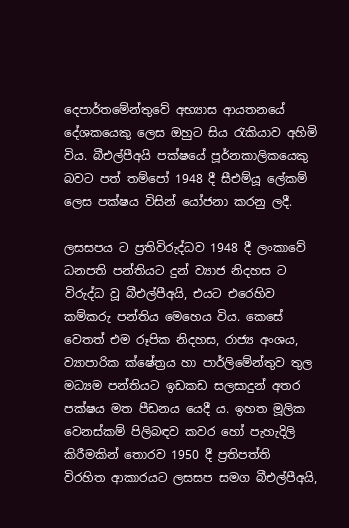දෙපාර්තමේන්තුවේ අභ්‍යාස ආයතනයේ දේශකයෙකු ලෙස ඔහුට සිය රැකියාව අහිමි විය. බීඑල්පීඅයි පක්ෂයේ පූර්නකාලිකයෙකු බවට පත් තම්පෝ 1948 දී සීඑම්යූ ලේකම් ලෙස පක්ෂය විසින් යෝජනා කරනු ලදී.

ලසසපය ට ප්‍රතිවිරුද්ධව 1948 දී ලංකාවේ ධනපති පන්තියට දුන් ව්‍යාජ නිදහස ට විරුද්ධ වූ බීඑල්පීඅයි, එයට එරෙහිව කම්කරු පන්තිය මෙහෙය විය. කෙසේ වෙතත් එම රූපික නිදහස, රාජ්‍ය අංශය, ව්‍යාපාරික ක්ෂේත්‍රය හා පාර්ලිමේන්තුව තුල මධ්‍යම පන්තියට ඉඩකඩ සලසාදුන් අතර පක්ෂය මත පීඩනය යෙදී ය. ඉහත මූලික වෙනස්කම් පිලිබඳව කවර හෝ පැහැදිලි කිරීමකින් තොරව 1950 දී ප්‍රතිපත්ති විරහිත ආකාරයට ලසසප සමග බීඑල්පීඅයි,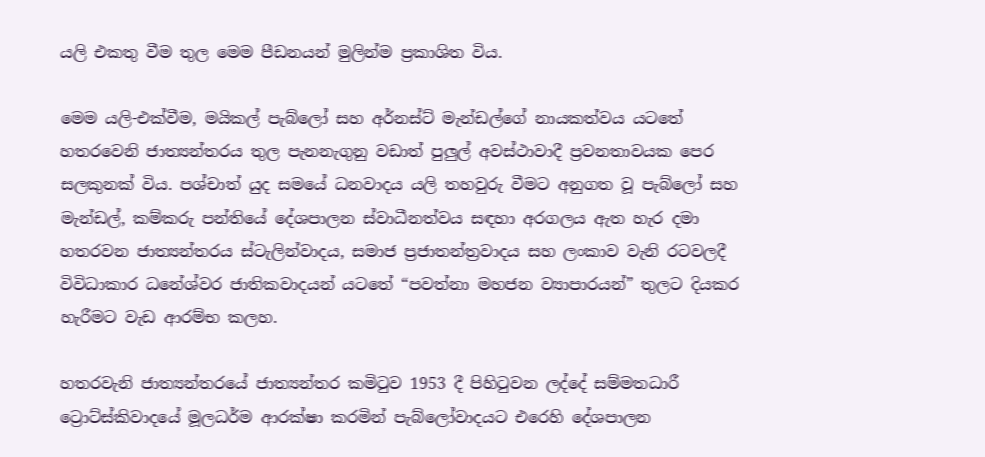යලි එකතු වීම තුල මෙම පීඩනයන් මුලින්ම ප්‍රකාශිත විය.

මෙම යලි-එක්වීම, මයිකල් පැබ්ලෝ සහ අර්නස්ට් මැන්ඩල්ගේ නායකත්වය යටතේ හතරවෙනි ජාත්‍යන්තරය තුල පැනනැගුනු වඩාත් පුලුල් අවස්ථාවාදී ප්‍රවනතාවයක පෙර සලකුනක් විය. පශ්චාත් යුද සමයේ ධනවාදය යලි තහවුරු වීමට අනුගත වූ පැබ්ලෝ සහ මැන්ඩල්, කම්කරු පන්තියේ දේශපාලන ස්වාධීනත්වය සඳහා අරගලය ඇත හැර දමා හතරවන ජාත්‍යන්තරය ස්ටැලින්වාදය, සමාජ ප්‍රජාතන්ත්‍රවාදය සහ ලංකාව වැනි රටවලදී විවිධාකාර ධනේශ්වර ජාතිකවාදයන් යටතේ “පවත්නා මහජන ව්‍යාපාරයන්” තුලට දියකර හැරීමට වැඩ ආරම්භ කලහ.

හතරවැනි ජාත්‍යන්තරයේ ජාත්‍යන්තර කමිටුව 1953 දී පිහිටුවන ලද්දේ සම්මතධාරී ට්‍රොට්ස්කිවාදයේ මූලධර්ම ආරක්ෂා කරමින් පැබ්ලෝවාදයට එරෙහි දේශපාලන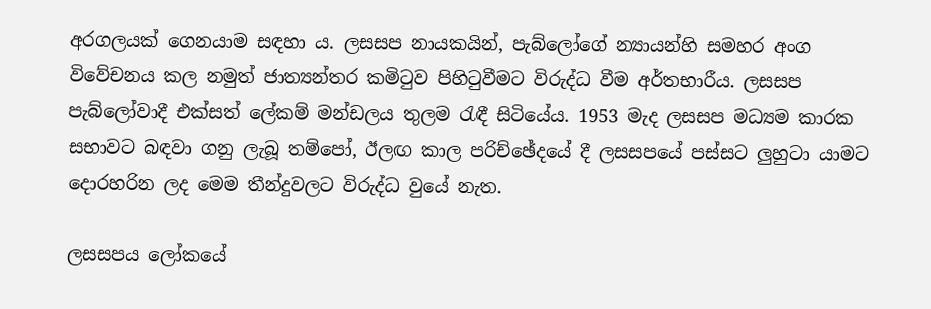අරගලයක් ගෙනයාම සඳහා ය. ලසසප නායකයින්, පැබ්ලෝගේ න්‍යායන්හි සමහර අංග විවේචනය කල නමුත් ජාත්‍යන්තර කමිටුව පිහිටුවීමට විරුද්ධ වීම අර්තභාරීය. ලසසප පැබ්ලෝවාදී එක්සත් ලේකම් මන්ඩලය තුලම රැඳී සිටියේය. 1953 මැද ලසසප මධ්‍යම කාරක සභාවට බඳවා ගනු ලැබූ තම්පෝ, ඊලඟ කාල පරිච්ඡේදයේ දී ලසසපයේ පස්සට ලුහුටා යාමට දොරහරින ලද මෙම තීන්දුවලට විරුද්ධ වුයේ නැත.

ලසසපය ලෝකයේ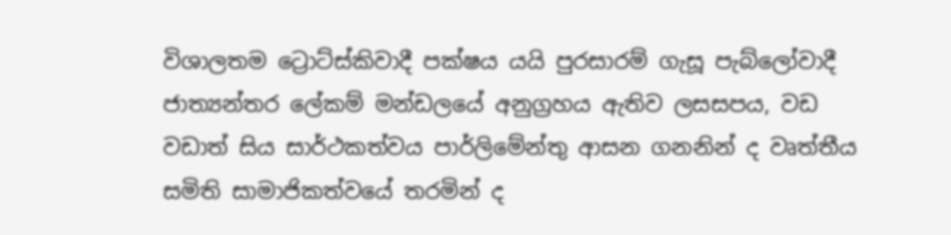විශාලතම ට්‍රොට්ස්කිවාදී පක්ෂය යයි පුරසාරම් ගැසූ පැබ්ලෝවාදී ජාත්‍යන්තර ලේකම් මන්ඩලයේ අනුග්‍රහය ඇතිව ලසසපය, වඩ වඩාත් සිය සාර්ථකත්වය පාර්ලිමේන්තු ආසන ගනනින් ද වෘත්තීය සමිති සාමාජිකත්වයේ තරමින් ද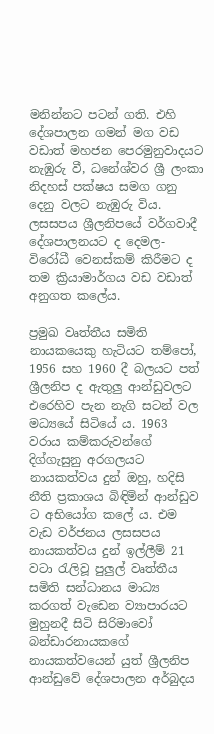මනින්නට පටන් ගති. එහි දේශපාලන ගමන් මග වඩ වඩාත් මහජන පෙරමුනුවාදයට නැඹුරු වී, ධනේශ්වර ශ්‍රී ලංකා නිදහස් පක්ෂය සමග ගනු දෙනු වලට නැඹුරු විය. ලසසපය ශ්‍රීලනිපයේ වර්ගවාදී දේශපාලනයට ද දෙමල-විරෝධී වෙනස්කම් කිරීමට ද තම ක්‍රියාමාර්ගය වඩ වඩාත් අනුගත කලේය.

ප්‍රමුඛ වෘත්තීය සමිති නායකයෙකු හැටියට තම්පෝ, 1956 සහ 1960 දී බලයට පත් ශ්‍රීලනිප ද ඇතුලු ආන්ඩුවලට එරෙහිව පැන නැගි සටන් වල මධ්‍යයේ සිටියේ ය. 1963 වරාය කම්කරුවන්ගේ දිග්ගැසුනු අරගලයට නායකත්වය දුන් ඔහු, හදිසි නීති ප්‍රකාශය බිඳිමින් ආන්ඩුව ට අභියෝග කලේ ය. එම වැඩ වර්ජනය ලසසපය නායකත්වය දුන් ඉල්ලීම් 21 වටා රැලිවූ පුලුල් වෘත්තීය සමිති සන්ධානය මාධ්‍ය කරගත් වැඩෙන ව්‍යාපාරයට මුහුනදී සිටි සිරිමාවෝ බන්ඩාරනායකගේ නායකත්වයෙන් යුත් ශ්‍රීලනිප ආන්ඩුවේ දේශපාලන අර්බුදය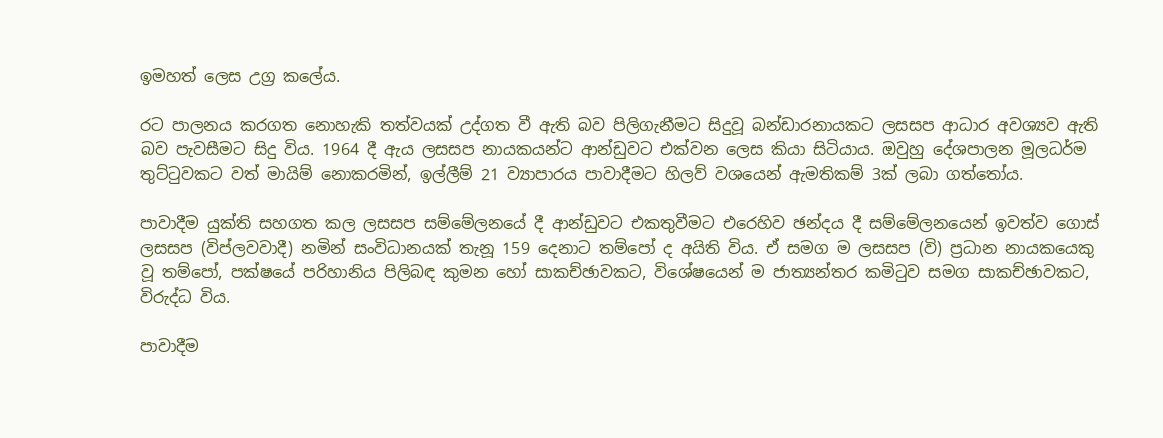ඉමහත් ලෙස උග්‍ර කලේය.

රට පාලනය කරගත නොහැකි තත්වයක් උද්ගත වී ඇති බව පිලිගැනීමට සිදුවූ බන්ඩාරනායකට ලසසප ආධාර අවශ්‍යව ඇති බව පැවසීමට සිදු විය. 1964 දී ඇය ලසසප නායකයන්ට ආන්ඩුවට එක්වන ලෙස කියා සිටියාය. ඔවුහු දේශපාලන මූලධර්ම තුට්ටුවකට වත් මායිම් නොකරමින්, ඉල්ලීම් 21 ව්‍යාපාරය පාවාදීමට හිලව් වශයෙන් ඇමතිකම් 3ක් ලබා ගත්තෝය.

පාවාදීම යුක්ති සහගත කල ලසසප සම්මේලනයේ දී ආන්ඩුවට එකතුවීමට එරෙහිව ඡන්දය දී සම්මේලනයෙන් ඉවත්ව ගොස් ලසසප (විප්ලවවාදී) නමින් සංවිධානයක් තැනූ 159 දෙනාට තම්පෝ ද අයිති විය. ඒ සමග ම ලසසප (වි) ප්‍රධාන නායකයෙකු වූ තම්පෝ, පක්ෂයේ පරිහානිය පිලිබඳ කුමන හෝ සාකච්ඡාවකට, විශේෂයෙන් ම ජාත්‍යන්තර කමිටුව සමග සාකච්ඡාවකට, විරුද්ධ විය.

පාවාදීම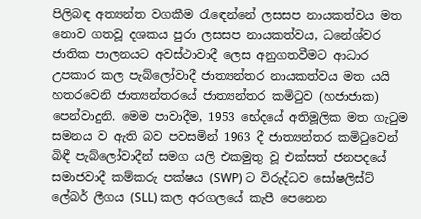පිලිබඳ අත්‍යන්ත වගකීම රැඳෙන්නේ ලසසප නායකත්වය මත නොව ගතවූ දශකය පුරා ලසසප නායකත්වය, ධනේශ්වර ජාතික පාලනයට අවස්ථාවාදී ලෙස අනුගතවීමට ආධාර උපකාර කල පැබ්ලෝවාදී ජාත්‍යන්තර නායකත්වය මත යයි හතරවෙනි ජාත්‍යන්තරයේ ජාත්‍යන්තර කමිටුව (හජාජාක) පෙන්වාදුනි. මෙම පාවාදීම, 1953 භේදයේ අතිමූලික මත ගැටුම සමනය ව ඇති බව පවසමින් 1963 දී ජාත්‍යන්තර කමිටුවෙන් බිඳී පැබ්ලෝවාදීන් සමග යලි එකමුතු වූ එක්සත් ජනපදයේ සමාජවාදී කම්කරු පක්ෂය (SWP) ට විරුද්ධව සෝෂලිස්ට් ලේබර් ලීගය (SLL) කල අරගලයේ කැපී පෙනෙන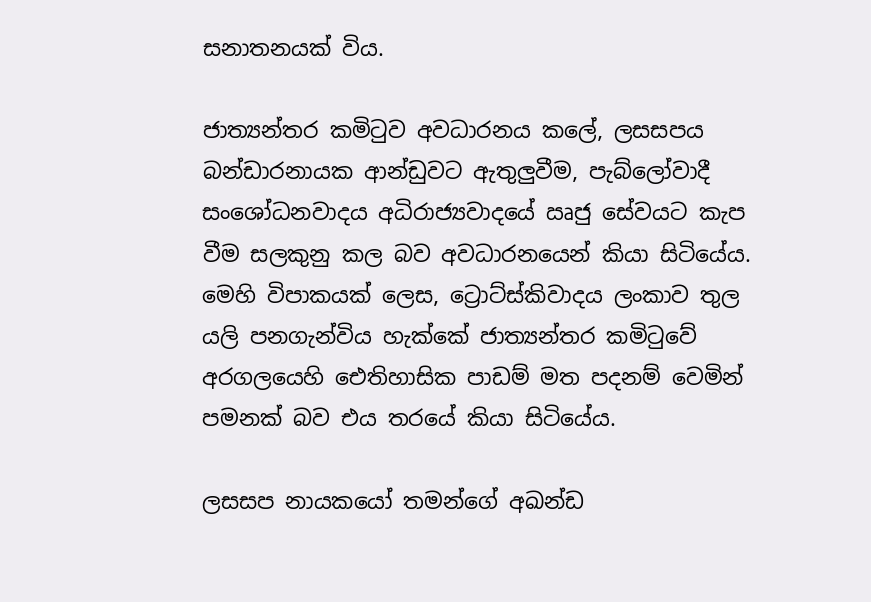සනාතනයක් විය.

ජාත්‍යන්තර කමිටුව අවධාරනය කලේ, ලසසපය බන්ඩාරනායක ආන්ඩුවට ඇතුලුවීම, පැබ්ලෝවාදී සංශෝධනවාදය අධිරාජ්‍යවාදයේ ඍජු සේවයට කැප වීම සලකුනු කල බව අවධාරනයෙන් කියා සිටියේය. මෙහි විපාකයක් ලෙස, ට්‍රොට්ස්කිවාදය ලංකාව තුල යලි පනගැන්විය හැක්කේ ජාත්‍යන්තර කමිටුවේ අරගලයෙහි ඓතිහාසික පාඩම් මත පදනම් වෙමින් පමනක් බව එය තරයේ කියා සිටියේය.

ලසසප නායකයෝ තමන්ගේ අඛන්ඩ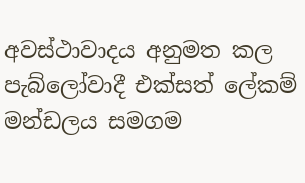අවස්ථාවාදය අනුමත කල පැබ්ලෝවාදී එක්සත් ලේකම් මන්ඩලය සමගම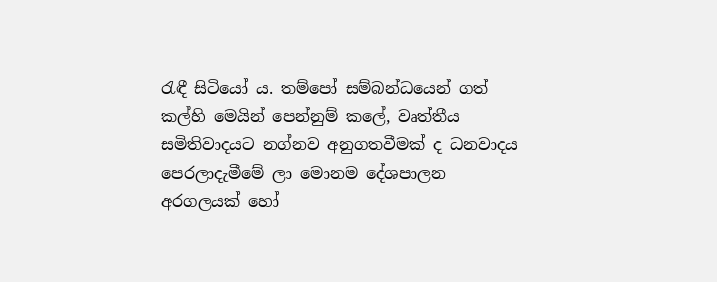රැඳී සිටියෝ ය. තම්පෝ සම්බන්ධයෙන් ගත් කල්හි මෙයින් පෙන්නුම් කලේ, වෘත්තීය සමිතිවාදයට නග්නව අනුගතවීමක් ද ධනවාදය පෙරලාදැමීමේ ලා මොනම දේශපාලන අරගලයක් හෝ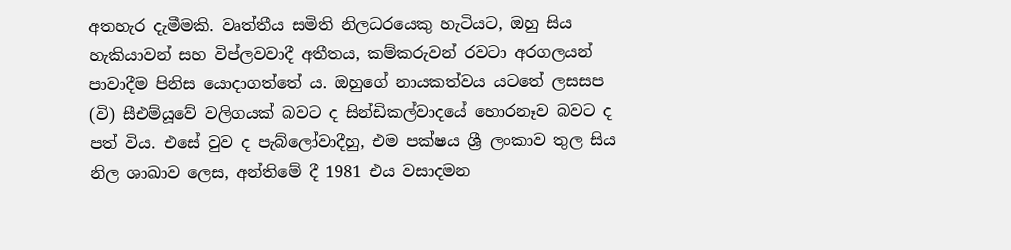අතහැර දැමීමකි. වෘත්තීය සමිති නිලධරයෙකු හැටියට, ඔහු සිය හැකියාවන් සහ විප්ලවවාදී අතීතය, කම්කරුවන් රවටා අරගලයන් පාවාදීම පිනිස යොදාගත්තේ ය. ඔහුගේ නායකත්වය යටතේ ලසසප (වි) සීඑම්යූවේ වලිගයක් බවට ද සින්ඩිකල්වාදයේ හොරනෑව බවට ද පත් විය. එසේ වුව ද පැබ්ලෝවාදීහු, එම පක්ෂය ශ්‍රී ලංකාව තුල සිය නිල ශාඛාව ලෙස, අන්තිමේ දී 1981 එය වසාදමන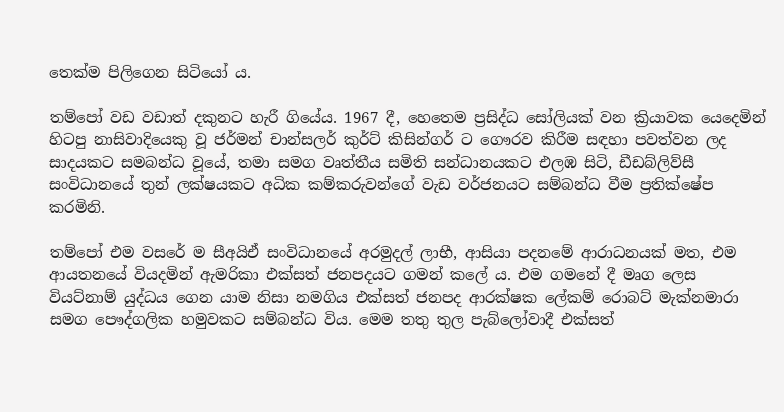තෙක්ම පිලිගෙන සිටියෝ ය.

තම්පෝ වඩ වඩාත් දකුනට හැරී ගියේය. 1967 දී, හෙතෙම ප්‍රසිද්ධ සෝලියක් වන ක්‍රියාවක යෙදෙමින් හිටපු නාසිවාදියෙකු වූ ජර්මන් චාන්සලර් කුර්ට් කිසින්ගර් ට ගෞරව කිරීම සඳහා පවත්වන ලද සාදයකට සමබන්ධ වූයේ, තමා සමග වෘත්තීය සමිති සන්ධානයකට එලඹ සිටි, ඩීඩබ්ලිව්සී සංවිධානයේ තුන් ලක්ෂයකට අධික කම්කරුවන්ගේ වැඩ වර්ජනයට සම්බන්ධ වීම ප්‍රතික්ෂේප කරමිනි.

තම්පෝ එම වසරේ ම සීඅයිඒ සංවිධානයේ අරමුදල් ලාභී, ආසියා පදනමේ ආරාධනයක් මත, එම ආයතනයේ වියදමින් ඇමරිකා එක්සත් ජනපදයට ගමන් කලේ ය. එම ගමනේ දී මෘග ලෙස වියට්නාම් යුද්ධය ගෙන යාම නිසා නමගිය එක්සත් ජනපද ආරක්ෂක ලේකම් රොබට් මැක්නමාරා සමග පෞද්ගලික හමුවකට සම්බන්ධ විය. මෙම තතු තුල පැබ්ලෝවාදී එක්සත්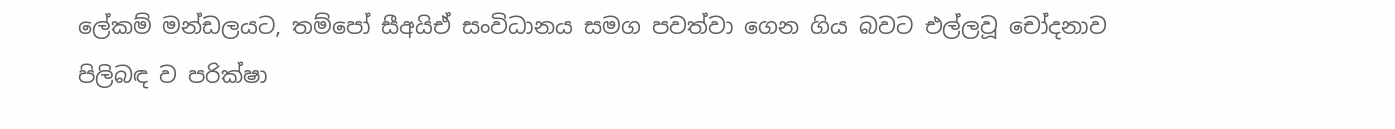ලේකම් මන්ඩලයට, තම්පෝ සීඅයිඒ සංවිධානය සමග පවත්වා ගෙන ගිය බවට එල්ලවූ චෝදනාව පිලිබඳ ව පරික්ෂා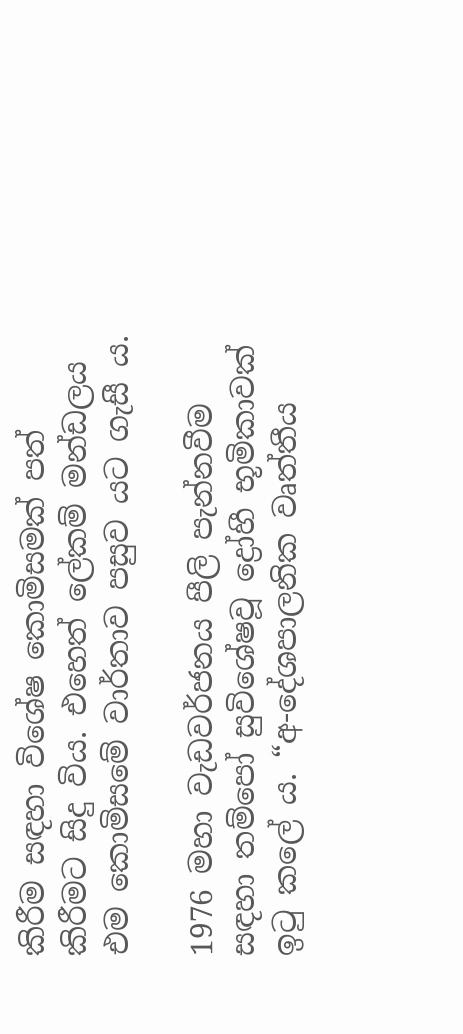කිරීම සඳහා විශේෂ කොමිසමක් පත් කිරීමට සිදු විය. එහෙත් ලේකම් මන්ඩලය එම කොමිසමේ වාර්තාව පසුව යට ගැසී ය.

1976 මහා වැඩවර්ජනය පීලි පැන්නවීම සඳහා තම්පෝ සුවිශේෂවූ ද්‍රෝහී භූමිකාවක් ඉටු කලේ ය. “අ-දේශපාලනික වෘත්තීය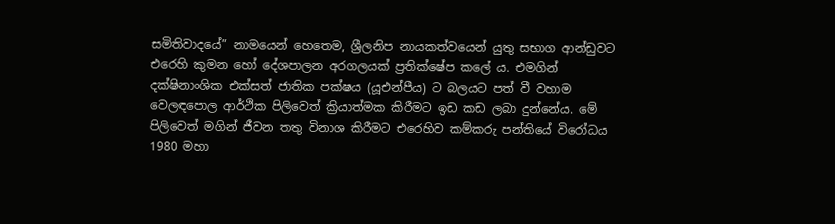සමිතිවාදයේ” නාමයෙන් හෙතෙම, ශ්‍රීලනිප නායකත්වයෙන් යුතු සභාග ආන්ඩුවට එරෙහි කුමන හෝ දේශපාලන අරගලයක් ප්‍රතික්ෂේප කලේ ය. එමගින් දක්ෂිනාංශික එක්සත් ජාතික පක්ෂය (යූඑන්පීය) ට බලයට පත් වී වහාම වෙලඳපොල ආර්ථික පිලිවෙත් ක්‍රියාත්මක කිරීමට ඉඩ කඩ ලබා දුන්නේය. මේ පිලිවෙත් මගින් ජීවන තතු විනාශ කිරීමට එරෙහිව කම්කරු පන්තියේ විරෝධය 1980 මහා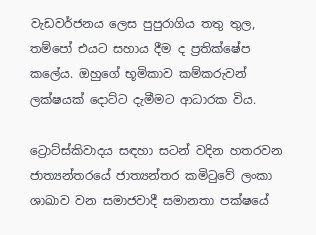වැඩවර්ජනය ලෙස පුපුරාගිය තතු තුල, තම්පෝ එයට සහාය දීම ද ප්‍රතික්ෂේප කලේය. ඔහුගේ භූමිකාව කම්කරුවන් ලක්ෂයක් දොට්ට දැමීමට ආධාරක විය.

ට්‍රොට්ස්කිවාදය සඳහා සටන් වදින හතරවන ජාත්‍යන්තරයේ ජාත්‍යන්තර කමිටුවේ ලංකා ශාඛාව වන සමාජවාදී සමානතා පක්ෂයේ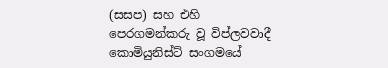(සසප) සහ එහි පෙරගමන්කරු වූ විප්ලවවාදී කොමියුනිස්ට් සංගමයේ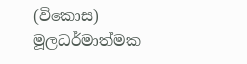(විකොස) මූලධර්මාත්මක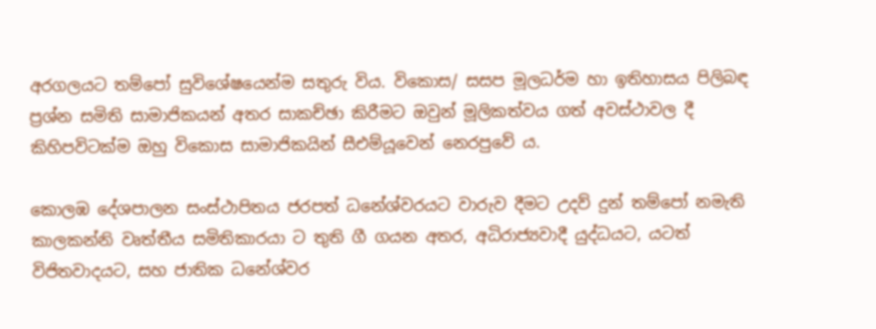අරගලයට තම්පෝ සුවිශේෂයෙන්ම සතුරු විය. විකොස/ සසප මූලධර්ම හා ඉතිහාසය පිලිබඳ ප්‍රශ්න සමිති සාමාජිකයන් අතර සාකච්ඡා කිරීමට ඔවුන් මූලිකත්වය ගත් අවස්ථාවල දී කිහිපවිටක්ම ඔහු විකොස සාමාජිකයින් සීඑම්යූවෙන් නෙරපුවේ ය.

කොලඹ දේශපාලන සංස්ථාපිතය ජරපත් ධනේශ්වරයට වාරුව දීමට උදව් දුන් තම්පෝ නමැති කාලකන්නි වෘත්තීය සමිතිකාරයා ට තුති ගී ගයන අතර, අධිරාජ්‍යවාදී යුද්ධයට, යටත් විජිතවාදයට, සහ ජාතික ධනේශ්වර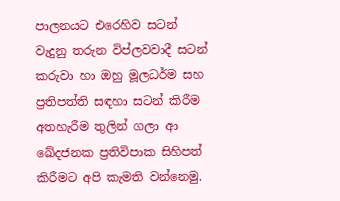පාලනයට එරෙහිව සටන් වැදුනු තරුන විප්ලවවාදී සටන් කරුවා හා ඔහු මූලධර්ම සහ ප්‍රතිපත්ති සඳහා සටන් කිරීම අතහැරීම තුලින් ගලා ආ ඛේදජනක ප්‍රතිවිපාක සිහිපත් කිරීමට අපි කැමති වන්නෙමු.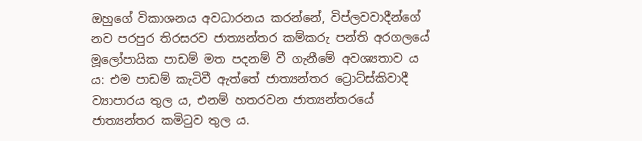ඔහුගේ විකාශනය අවධාරනය කරන්නේ, විප්ලවවාදීන්ගේ නව පරපුර තිරසරව ජාත්‍යන්තර කම්කරු පන්ති අරගලයේ මූලෝපායික පාඩම් මත පදනම් වී ගැනීමේ අවශ්‍යතාව ය ය: එම පාඩම් කැටිවී ඇත්තේ ජාත්‍යන්තර ට්‍රොට්ස්කිවාදී ව්‍යාපාරය තුල ය, එනම් හතරවන ජාත්‍යන්තරයේ ජාත්‍යන්තර කමිටුව තුල ය.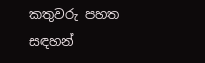කතුවරු පහත සඳහන්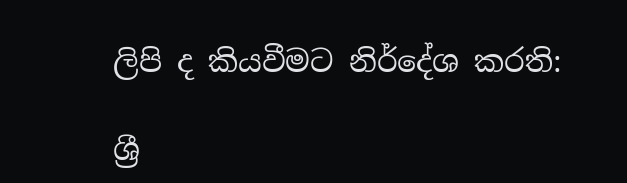ලිපි ද කියවීමට නිර්දේශ කරති:

ශ්‍රී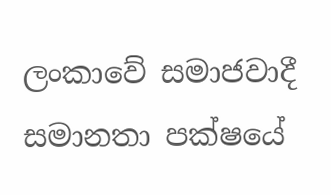ලංකාවේ සමාජවාදී සමානතා පක්ෂයේ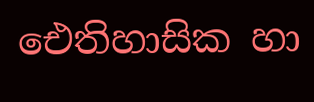ඓතිහාසික හා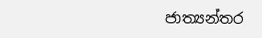ජාත්‍යන්තර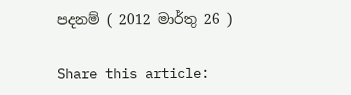පදනම් ( 2012 මාර්තු 26 )

Share this article: